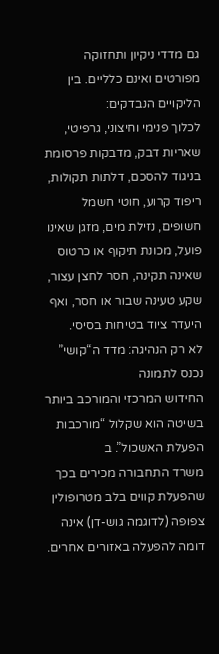גם מדדי ניקיון ותחזוקה מפורטים ואינם כלליים. בין הליקויים הנבדקים:
לכלוך פנימי וחיצוני, גרפיטי, שאריות דבק, מדבקות פרסומת בניגוד להסכם, דלתות תקולות, ריפוד קרוע, חוטי חשמל חשופים, נזילת מים, מזגן שאינו פועל, מכונת תיקוף או כרטוס שאינה תקינה, חסר לחצן עצור, שקע טעינה שבור או חסר, ואף היעדר ציוד בטיחות בסיסי.
לא רק הנהיגה: מדד ה“קושי” נכנס לתמונה
החידוש המרכזי והמורכב ביותר בשיטה הוא שקלול “מורכבות הפעלת האשכול”. ב
משרד התחבורה מכירים בכך שהפעלת קווים בלב מטרופולין צפופה (לדוגמה גוש-דן) אינה דומה להפעלה באזורים אחרים.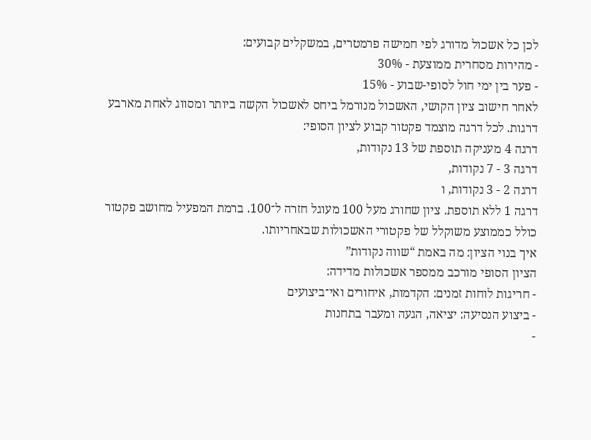לכן כל אשכול מדורג לפי חמישה פרמטרים, במשקלים קבועים:
- מהירות מסחרית ממוצעת - 30%
- פער בין ימי חול לסופי-שבוע - 15%
לאחר חישוב ציון הקושי, האשכול מנורמל ביחס לאשכול הקשה ביותר ומסווג לאחת מארבע דרגות. לכל דרגה מוצמד פקטור קבוע לציון הסופי:
דרגה 4 מעניקה תוספת של 13 נקודות,
דרגה 3 - 7 נקודות,
דרגה 2 - 3 נקודות, ו
דרגה 1 ללא תוספת. ציון שחורג מעל 100 מעוגל חזרה ל־100. ברמת המפעיל מחושב פקטור כולל כממוצע משוקלל של פקטורי האשכולות שבאחריותו.
איך בנוי הציון: מה באמת “שווה נקודות”
הציון הסופי מורכב ממספר אשכולות מדידה:
- חריגות לוחות זמנים: הקדמות, איחורים ואי־ביצועים
- ביצוע הנסיעה: יציאה, הגעה ומעבר בתחנות
-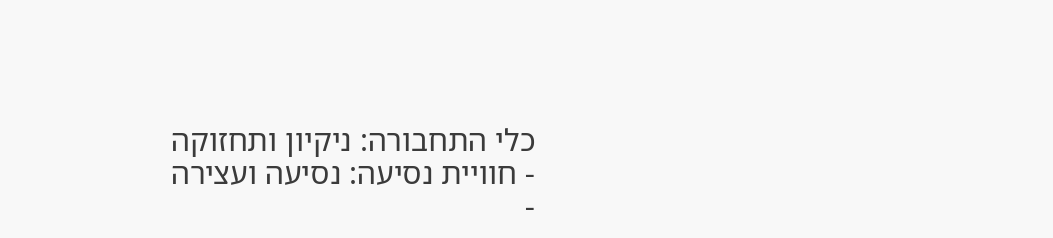כלי התחבורה: ניקיון ותחזוקה
- חוויית נסיעה: נסיעה ועצירה
-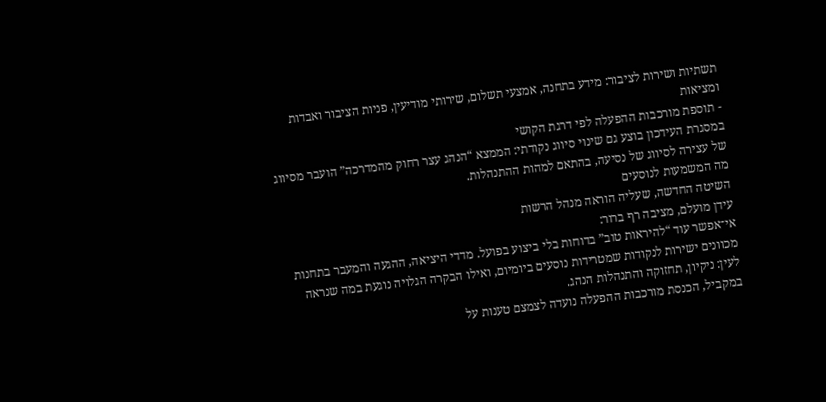תשתיות ושירות לציבור: מידע בתחנה, אמצעי תשלום, שירותי מודיעין, פניות הציבור ואבדות ומציאות
- תוספת מורכבות ההפעלה לפי דרגת הקושי
במסגרת העידכון בוצע גם שינוי סיווג נקודתי: הממצא “הנהג עצר רחוק מהמדרכה” הועבר מסיווג של עצירה לסיווג של נסיעה, בהתאם למהות ההתנהלות.
מה המשמעות לנוסעים
השיטה החדשה, שעליה הוראה מנהל הרשות
עידן מועלם, מציבה רף ברור:
אי־אפשר עוד “להיראות טוב” בדוחות בלי ביצוע בפועל. מדדי היציאה, ההגעה והמעבר בתחנות מכוונים ישירות לנקודות שמטרידות נוסעים ביומיום, ואילו הבקרה הגלויה נוגעת במה שנראה לעין: ניקיון, תחזוקה והתנהלות הנהג.
במקביל, הכנסת מורכבות ההפעלה נועדה לצמצם טענות על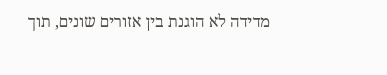מדידה לא הוגנת בין אזורים שונים, תוך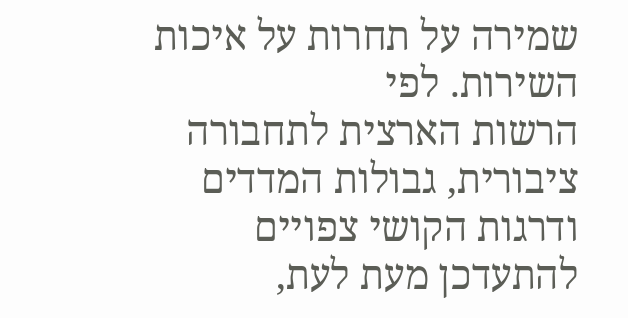שמירה על תחרות על איכות השירות. לפי
הרשות הארצית לתחבורה ציבורית, גבולות המדדים ודרגות הקושי צפויים להתעדכן מעת לעת,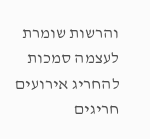והרשות שומרת לעצמה סמכות להחריג אירועים חריגים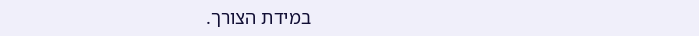במידת הצורך.